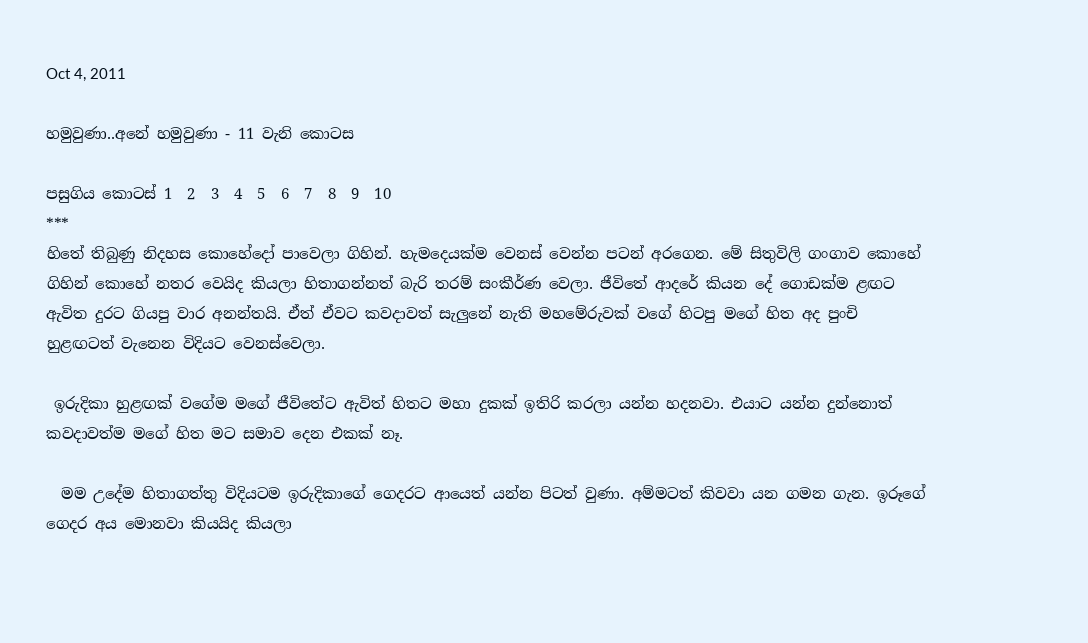Oct 4, 2011

හමුවුණා..අනේ හමුවුණා - 11 වැනි කොටස

පසුගිය කොටස් 1  2  3  4  5  6  7  8  9  10
***
හිතේ තිබුණු නිදහස කොහේදෝ පාවෙලා ගිහින්. හැමදෙයක්ම වෙනස් වෙන්න පටන් අරගෙන. මේ සිතුවිලි ගංගාව කොහේ ගිහින් කොහේ නතර වෙයිද කියලා හිතාගන්නත් බැරි තරම් සංකීර්ණ වෙලා. ජීවිතේ ආදරේ කියන දේ ගොඩක්ම ළඟට ඇවිත දුරට ගියපු වාර අනන්තයි. ඒත් ඒවට කවදාවත් සැලුනේ නැති මහමේරුවක් වගේ හිටපු මගේ හිත අද පුංචි හුළඟටත් වැනෙන විදියට වෙනස්වෙලා.

 ඉරුදිකා හුළඟක් වගේම මගේ ජීවිතේට ඇවිත් හිතට මහා දුකක් ඉතිරි කරලා යන්න හදනවා. එයාට යන්න දුන්නොත් කවදාවත්ම මගේ හිත මට සමාව දෙන එකක් නෑ.

  මම උදේම හිතාගත්තු විදියටම ඉරුදිකාගේ ගෙදරට ආයෙත් යන්න පිටත් වුණා. අම්මටත් කිවවා යන ගමන ගැන. ඉරූගේ ගෙදර අය මොනවා කියයිද කියලා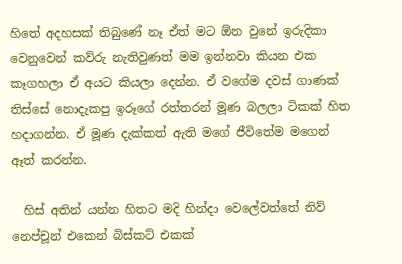හිතේ අදහසක් තිබුණේ නෑ ඒත් මට ඕන වුනේ ඉරුදිකා වෙනුවෙන් කව්රු නැතිවුණත් මම ඉන්නවා කියන එක කෑගහලා ඒ අයට කියලා දෙන්න. ඒ වගේම දවස් ගාණක් තිස්සේ නොදැකපු ඉරූගේ රත්තරන් මූණ බලලා ටිකක් හිත හදාගන්න. ඒ මූණ දැක්කත් ඇති මගේ ජීවිතේම මගෙන් ඈත් කරන්න.

  හිස් අතින් යන්න හිතට මදි හින්දා වෙලේවත්තේ නිව් නෙප්චූන් එකෙන් බිස්කට් එකක්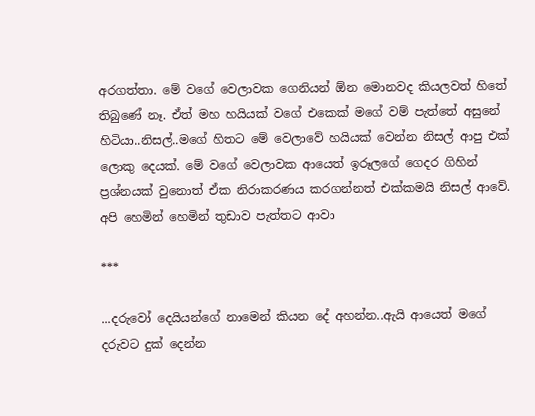අරගත්තා. මේ වගේ වෙලාවක ගෙනියන් ඕන මොනවද කියලවත් හිතේ තිබුණේ නෑ. ඒත් මහ හයියක් වගේ එකෙක් මගේ වම් පැත්තේ අසුනේ හිටියා..නිසල්..මගේ හිතට මේ වෙලාවේ හයියක් වෙන්න නිසල් ආපු එක් ලොකු දෙයක්. මේ වගේ වෙලාවක ආයෙත් ඉරූලගේ ගෙදර ගිහින් ප්‍රශ්නයක් වුනොත් ඒක නිරාකරණය කරගන්නත් එක්කමයි නිසල් ආවේ. අපි හෙමින් හෙමින් තුඩාව පැත්තට ආවා

***

...දරුවෝ දෙයියන්ගේ නාමෙන් කියන දේ අහන්න..ඇයි ආයෙත් මගේ දරුවට දුක් දෙන්න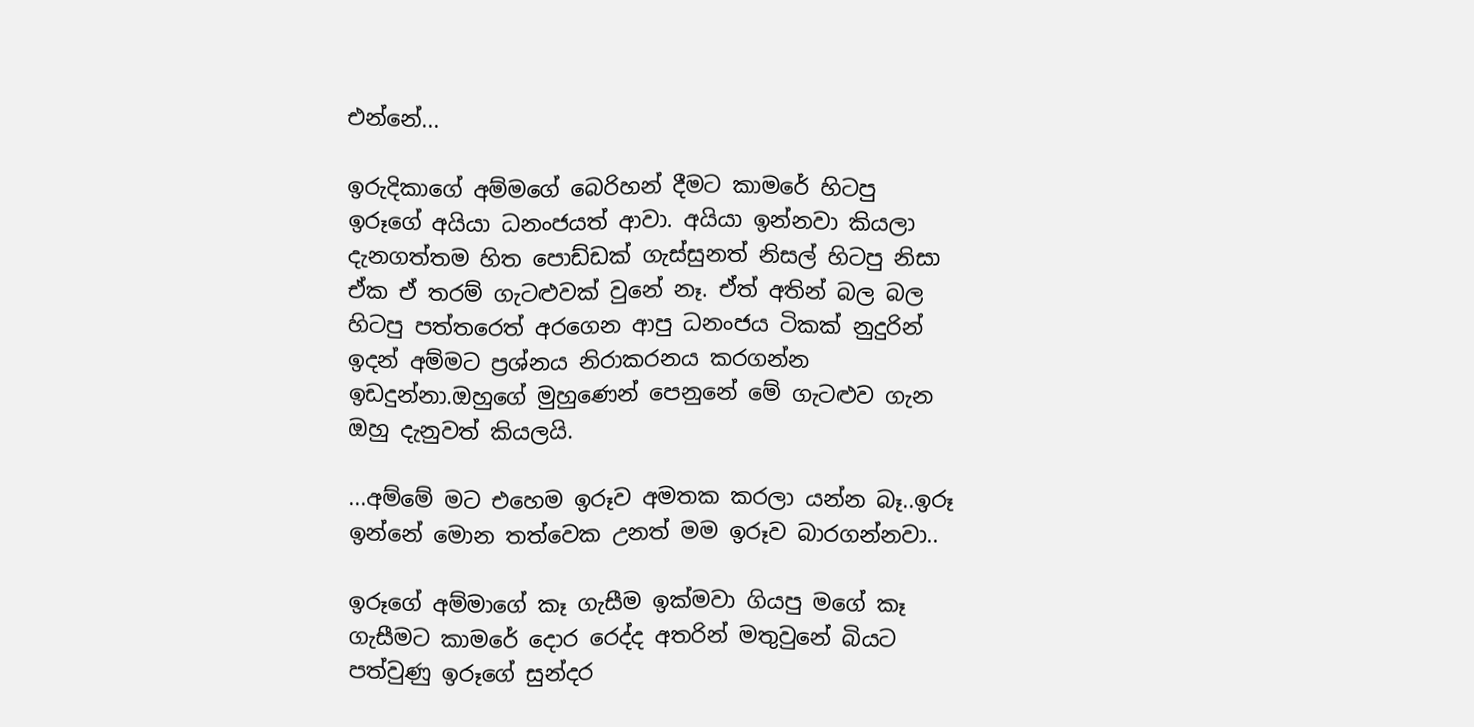එන්නේ...

ඉරුදිකාගේ අම්මගේ බෙරිහන් දීමට කාමරේ හිටපු ඉරූගේ අයියා ධනංජයත් ආවා. අයියා ඉන්නවා කියලා දැනගත්තම හිත පොඩ්ඩක් ගැස්සුනත් නිසල් හිටපු නිසා ඒක ඒ තරම් ගැටළුවක් වුනේ නෑ. ඒත් අතින් බල බල හිටපු පත්තරෙත් අරගෙන ආපු ධනංජය ටිකක් නුදුරින් ඉදන් අම්මට ප්‍රශ්නය නිරාකරනය කරගන්න ඉඩදුන්නා.ඔහුගේ මුහුණෙන් පෙනුනේ මේ ගැටළුව ගැන ඔහු දැනුවත් කියලයි.

...අම්මේ මට එහෙම ඉරූව අමතක කරලා යන්න බෑ..ඉරූ ඉන්නේ මොන තත්වෙක උනත් මම ඉරූව බාරගන්නවා..

ඉරූගේ අම්මාගේ කෑ ගැසීම ඉක්මවා ගියපු මගේ කෑ ගැසීමට කාමරේ දොර රෙද්ද අතරින් මතුවුනේ බියට පත්වුණු ඉරූගේ සුන්දර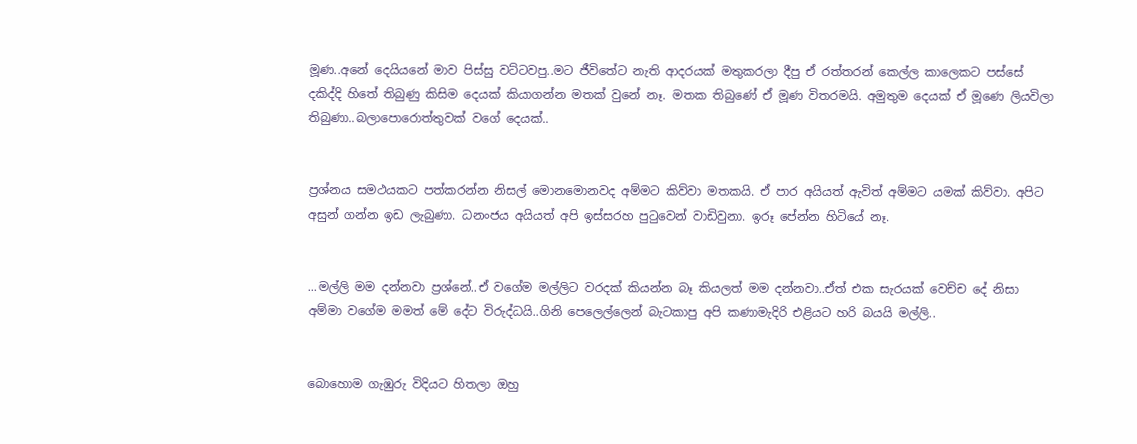මූණ..අනේ දෙයියනේ මාව පිස්සු වට්ටවපු..මට ජීවිතේට නැති ආදරයක් මතුකරලා දීපු ඒ රත්තරන් කෙල්ල කාලෙකට පස්සේ දකිද්දි හිතේ තිබුණු කිසිම දෙයක් කියාගන්න මතක් වුනේ නෑ. මතක තිබුණේ ඒ මූණ විතරමයි. අමුතුම දෙයක් ඒ මූණෙ ලියවිලා තිබුණා..බලාපොරොත්තුවක් වගේ දෙයක්..


ප්‍රශ්නය සමථයකට පත්කරන්න නිසල් මොනමොනවද අම්මට කිව්වා මතකයි. ඒ පාර අයියත් ඇවිත් අම්මට යමක් කිව්වා. අපිට අසුන් ගන්න ඉඩ ලැබුණා. ධනංජය අයියත් අපි ඉස්සරහ පුටුවෙන් වාඩිවුනා. ඉරූ පේන්න හිටියේ නෑ.


...මල්ලි මම දන්නවා ප්‍රශ්නේ..ඒ වගේම මල්ලිට වරදක් කියන්න බෑ කියලත් මම දන්නවා..ඒත් එක සැරයක් වෙච්ච දේ නිසා අම්මා වගේම මමත් මේ දේට විරුද්ධයි..ගිනි පෙලෙල්ලෙන් බැටකාපු අපි කණාමැදිරි එළියට හරි බයයි මල්ලි..


බොහොම ගැඹුරු විදියට හිතලා ඔහු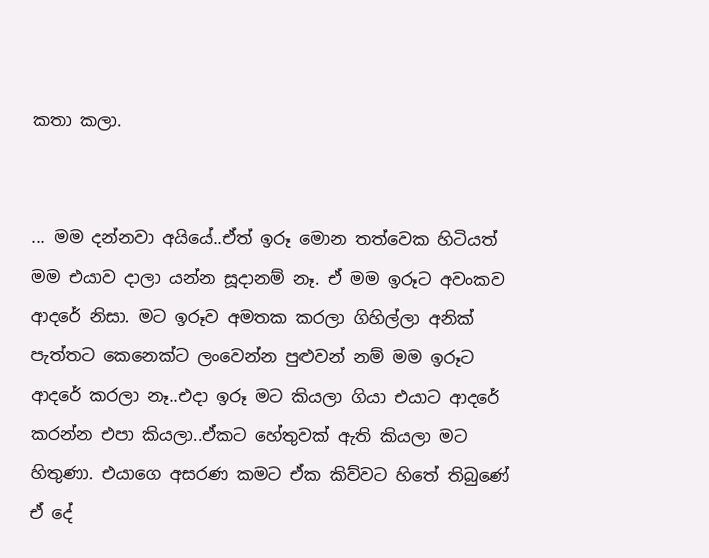කතා කලා.


... මම දන්නවා අයියේ..ඒත් ඉරූ මොන තත්වෙක හිටියත් මම එයාව දාලා යන්න සූදානම් නෑ. ඒ මම ඉරූට අවංකව ආදරේ නිසා. මට ඉරූව අමතක කරලා ගිහිල්ලා අනික් පැත්තට කෙනෙක්ට ලංවෙන්න පුළුවන් නම් මම ඉරූට ආදරේ කරලා නෑ..එදා ඉරූ මට කියලා ගියා එයාට ආදරේ කරන්න එපා කියලා..ඒකට හේතුවක් ඇති කියලා මට හිතුණා. එයාගෙ අසරණ කමට ඒක කිව්වට හිතේ තිබුණේ ඒ දේ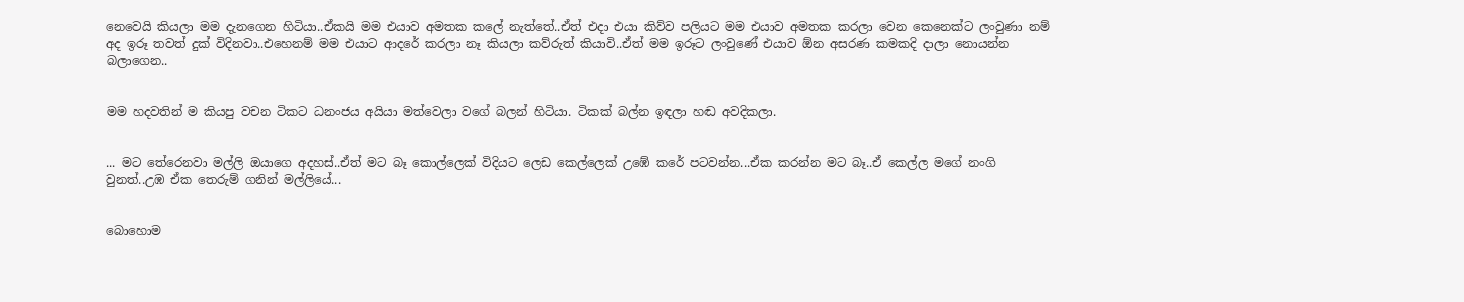නෙවෙයි කියලා මම දැනගෙන හිටියා..ඒකයි මම එයාව අමතක කලේ නැත්තේ..ඒත් එදා එයා කිව්ව පලියට මම එයාව අමතක කරලා වෙන කෙනෙක්ට ලංවුණා නම් අද ඉරූ තවත් දුක් විදිනවා..එහෙනම් මම එයාට ආදරේ කරලා නෑ කියලා කව්රුත් කියාවි..ඒත් මම ඉරූට ලංවුණේ එයාව ඕන අසරණ කමකදි දාලා නොයන්න බලාගෙන..


මම හදවතින් ම කියපු වචන ටිකට ධනංජය අයියා මත්වෙලා වගේ බලන් හිටියා. ටිකක් බල්න ඉඳලා හඬ අවදිකලා.


... මට තේරෙනවා මල්ලි ඔයාගෙ අදහස්..ඒත් මට බෑ කොල්ලෙක් විදියට ලෙඩ කෙල්ලෙක් උඹේ කරේ පටවන්න...ඒක කරන්න මට බෑ..ඒ කෙල්ල මගේ නංගි වුනත්..උඹ ඒක තෙරුම් ගනින් මල්ලියේ...


බොහොම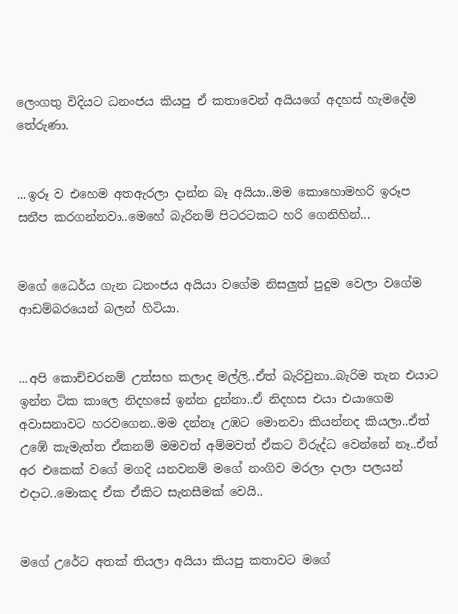ලෙංගතු විදියට ධනංජය කියපු ඒ කතාවෙන් අයියගේ අදහස් හැමදේම තේරුණා.


...ඉරූ ව එහෙම අතඇරලා දාන්න බෑ අයියා..මම කොහොමහරි ඉරූප සනීප කරගන්නවා..මෙහේ බැරිනම් පිටරටකට හරි ගෙනිහින්...


මගේ ධෛර්ය ගැන ධනංජය අයියා වගේම නිසලුත් පුදුම වෙලා වගේම ආඩම්බරයෙන් බලන් හිටියා.


...අපි කොච්චරනම් උත්සහ කලාද මල්ලි..ඒත් බැරිවුනා..බැරිම තැන එයාට ඉන්න ටික කාලෙ නිදහසේ ඉන්න දුන්නා..ඒ නිදහස එයා එයාගෙම අවාසනාවට හරවගෙන..මම දන්නෑ උඹට මොනවා කියන්නද කියලා..ඒත් උඹේ කැමැත්ත ඒකනම් මමවත් අම්මවත් ඒකට විරුද්ධ වෙන්නේ නෑ..ඒත් අර එකෙක් වගේ මගදි යනවනම් මගේ නංගිව මරලා දාලා පලයන් එදාට..මොකද ඒක ඒකිට සැනසීමක් වෙයි..


මගේ උරේට අතක් තියලා අයියා කියපු කතාවට මගේ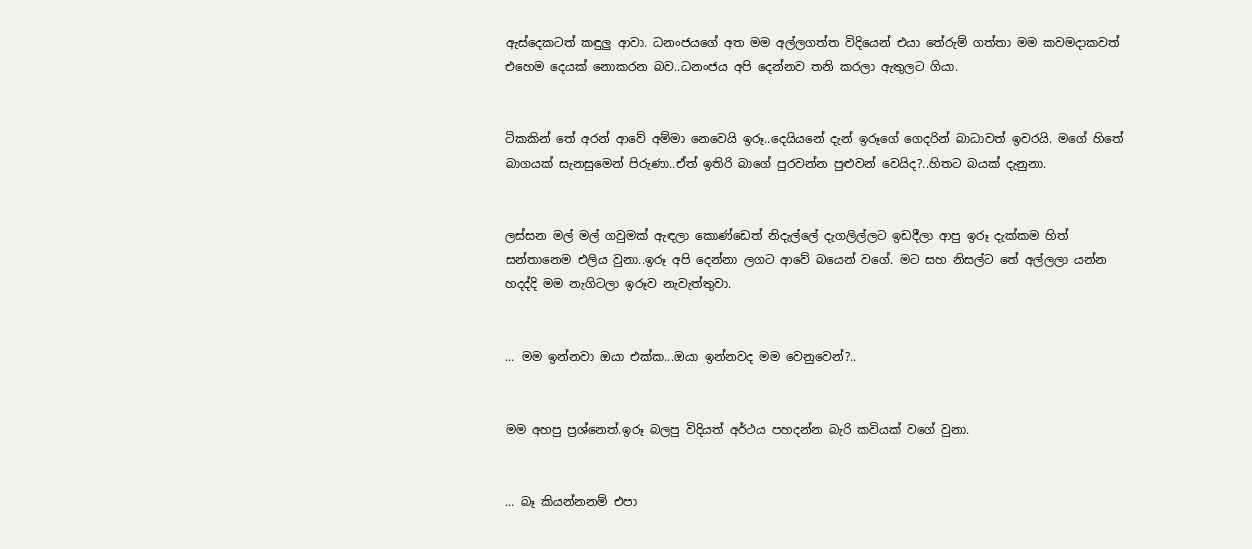ඇස්දෙකටත් කඳුලු ආවා. ධනංජයගේ අත මම අල්ලගත්ත විදියෙන් එයා තේරුම් ගත්තා මම කවමදාකවත් එහෙම දෙයක් නොකරන බව..ධනංජය අපි දෙන්නව තනි කරලා ඇතුලට ගියා.


ටිකකින් තේ අරන් ආවේ අම්මා නෙවෙයි ඉරූ..දෙයියනේ දැන් ඉරූගේ ගෙදරින් බාධාවත් ඉවරයි. මගේ හිතේ බාගයක් සැනසුමෙන් පිරුණා..ඒත් ඉතිරි බාගේ පුරවන්න පුළුවන් වෙයිද?..හිතට බයක් දැනුනා.


ලස්සන මල් මල් ගවුමක් ඇඳලා කොණ්ඩෙත් නිදැල්ලේ දැගලිල්ලට ඉඩදීලා ආපු ඉරූ දැක්කම හිත් සන්තානෙම එලිය වුනා..ඉරූ අපි දෙන්නා ලගට ආවේ බයෙන් වගේ. මට සහ නිසල්ට තේ අල්ලලා යන්න හදද්දි මම නැගිටලා ඉරූව නැවැත්තුවා.


... මම ඉන්නවා ඔයා එක්ක...ඔයා ඉන්නවද මම වෙනුවෙන්?..


මම අහපු ප්‍රශ්නෙත්.ඉරූ බලපු විදියත් අර්ථය පහදන්න බැරි කවියක් වගේ වුනා.


... බෑ කියන්නනම් එපා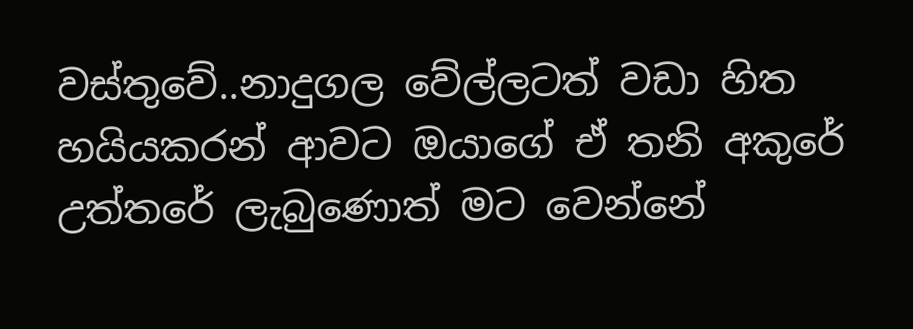වස්තුවේ..නාදුගල වේල්ලටත් වඩා හිත හයියකරන් ආවට ඔයාගේ ඒ තනි අකුරේ උත්තරේ ලැබුණොත් මට වෙන්නේ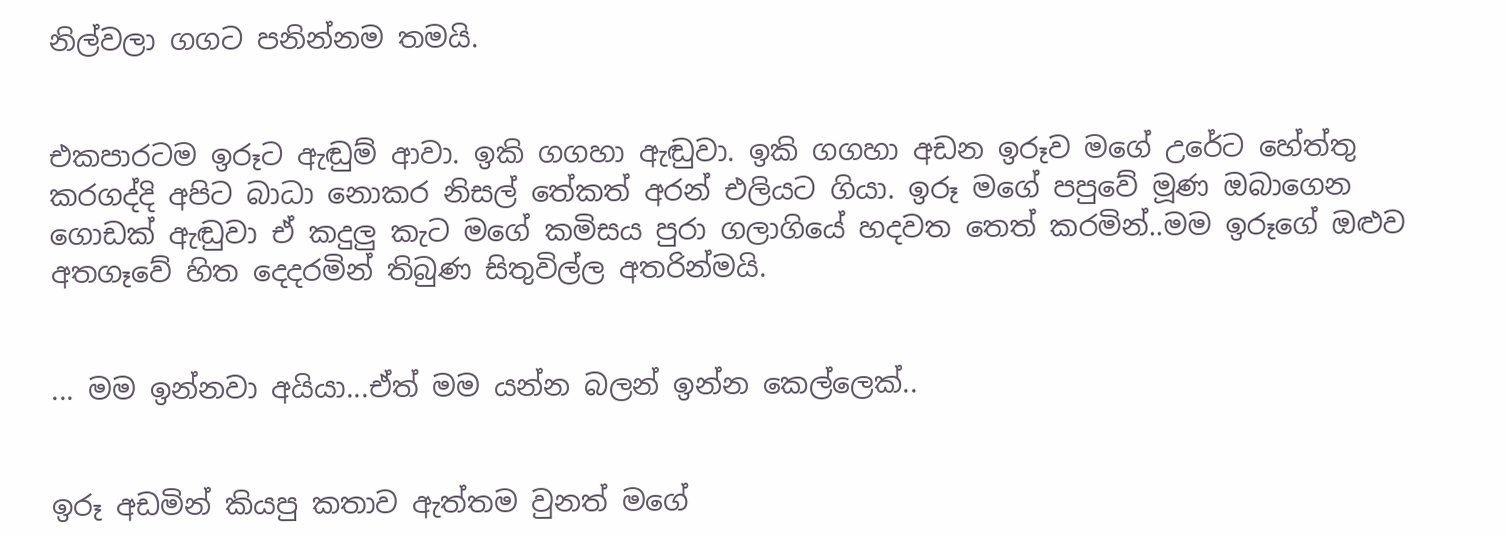නිල්වලා ගගට පනින්නම තමයි.


එකපාරටම ඉරූට ඇඬුම් ආවා. ඉකි ගගහා ඇඬුවා. ඉකි ගගහා අඩන ඉරූව මගේ උරේට හේත්තු කරගද්දි අපිට බාධා නොකර නිසල් තේකත් අරන් එලියට ගියා. ඉරූ මගේ පපුවේ මූණ ඔබාගෙන ගොඩක් ඇඬුවා ඒ කදුලු කැට මගේ කමිසය පුරා ගලාගියේ හදවත තෙත් කරමින්..මම ඉරූගේ ඔළුව අතගෑවේ හිත දෙදරමින් තිබුණ සිතුවිල්ල අතරින්මයි.


... මම ඉන්නවා අයියා...ඒත් මම යන්න බලන් ඉන්න කෙල්ලෙක්..


ඉරූ අඩමින් කියපු කතාව ඇත්තම වුනත් මගේ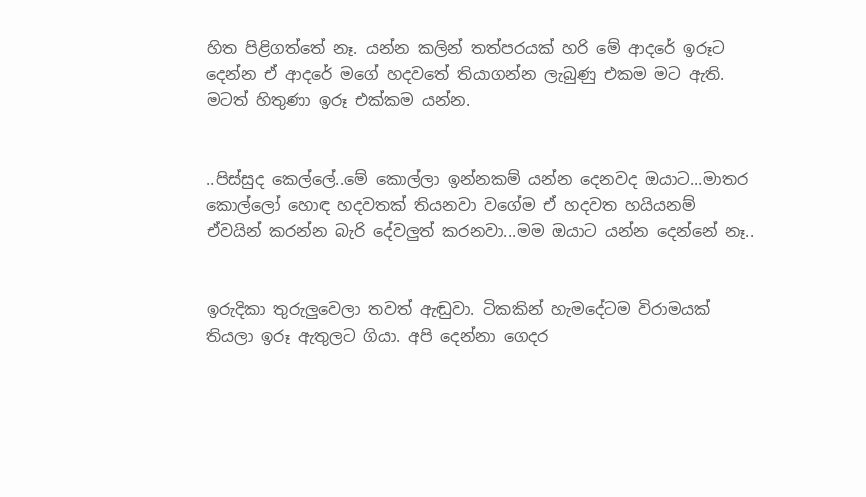හිත පිළිගත්තේ නෑ. යන්න කලින් තත්පරයක් හරි මේ ආදරේ ඉරූට දෙන්න ඒ ආදරේ මගේ හදවතේ තියාගන්න ලැබුණු එකම මට ඇති. මටත් හිතුණා ඉරූ එක්කම යන්න.


..පිස්සුද කෙල්ලේ..මේ කොල්ලා ඉන්නකම් යන්න දෙනවද ඔයාට...මාතර කොල්ලෝ හොඳ හදවතක් තියනවා වගේම ඒ හදවත හයියනම් ඒවයින් කරන්න බැරි දේවලුත් කරනවා...මම ඔයාට යන්න දෙන්නේ නෑ..


ඉරුදිකා තුරුලුවෙලා තවත් ඇඬුවා. ටිකකින් හැමදේටම විරාමයක් තියලා ඉරූ ඇතුලට ගියා. අපි දෙන්නා ගෙදර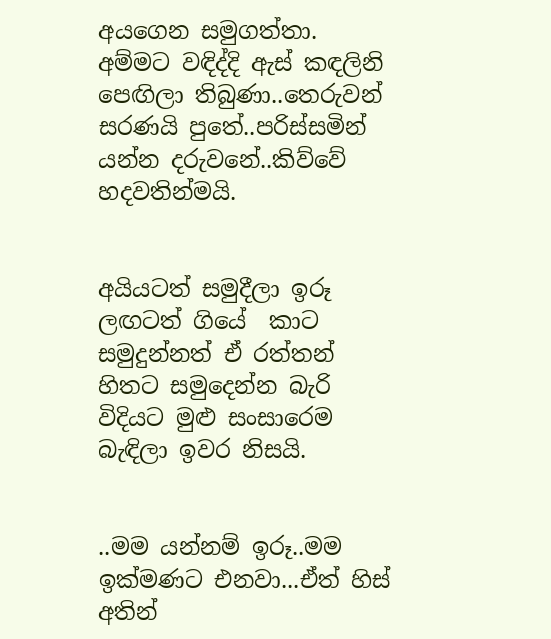අයගෙන සමුගත්තා. අම්මට වඳිද්දි ඇස් කඳලිනි පෙඟිලා තිබුණා..තෙරුවන් සරණයි පුතේ..පරිස්සමින් යන්න දරුවනේ..කිව්වේ හදවතින්මයි.


අයියටත් සමුදීලා ඉරූ ලඟටත් ගියේ  කාට සමුදුන්නත් ඒ රත්තන් හිතට සමුදෙන්න බැරි විදියට මුළු සංසාරෙම බැඳිලා ඉවර නිසයි.


..මම යන්නම් ඉරූ..මම ඉක්මණට එනවා...ඒත් හිස් අතින්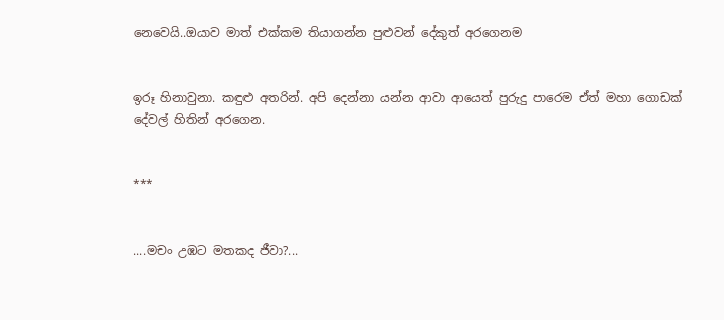නෙවෙයි..ඔයාව මාත් එක්කම තියාගන්න පුළුවන් දේකුත් අරගෙනම


ඉරූ හිනාවුනා. කඳුළු අතරින්. අපි දෙන්නා යන්න ආවා ආයෙත් පුරුදු පාරෙම ඒත් මහා ගොඩක් දේවල් හිතින් අරගෙන.


***


....මචං උඹට මතකද ජීවා?...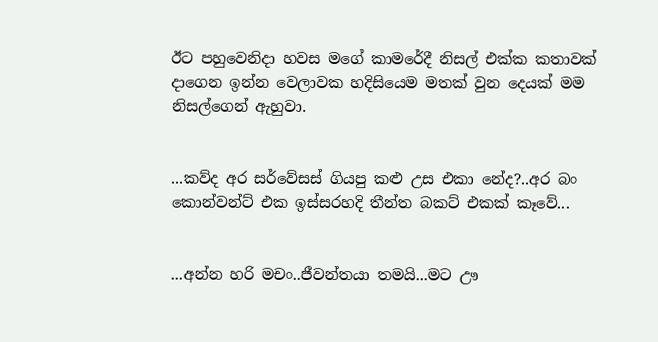ඊට පහුවෙනිදා හවස මගේ කාමරේදී නිසල් එක්ක කතාවක් දාගෙන ඉන්න වෙලාවක හදිසියෙම මතක් වුන දෙයක් මම නිසල්ගෙන් ඇහුවා.


...කව්ද අර සර්වේසස් ගියපු කළු උස එකා නේද?..අර බං කොන්වන්ට් එක ඉස්සරහදි තීන්ත බකට් එකක් කෑවේ...


...අන්න හරි මචං..ජීවන්තයා තමයි...මට ඌ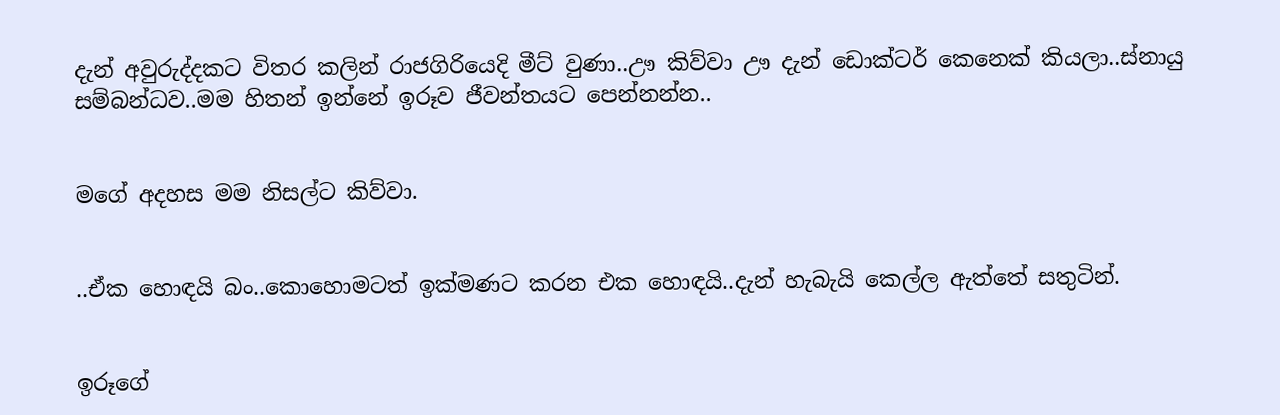දැන් අවුරුද්දකට විතර කලින් රාජගිරියෙදි මීට් වුණා..ඌ කිව්වා ඌ දැන් ඩොක්ටර් කෙනෙක් කියලා..ස්නායු සම්බන්ධව..මම හිතන් ඉන්නේ ඉරූව ජීවන්තයට පෙන්නන්න..


මගේ අදහස මම නිසල්ට කිව්වා.


..ඒක හොඳයි බං..කොහොමටත් ඉක්මණට කරන එක හොඳයි..දැන් හැබැයි කෙල්ල ඇත්තේ සතුටින්.


ඉරූගේ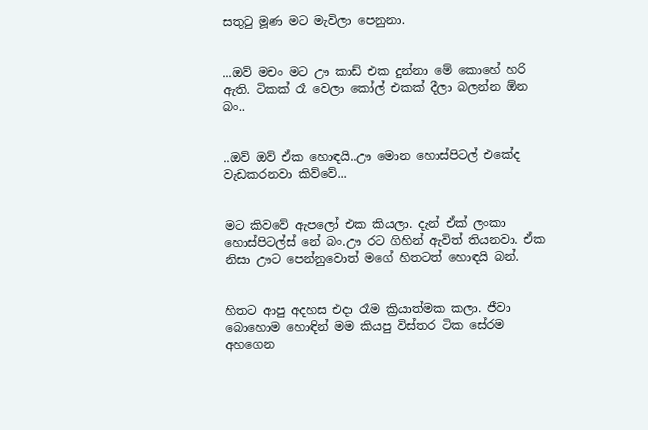සතුටු මූණ මට මැවිලා පෙනුනා.


...ඔව් මචං මට ඌ කාඩ් එක දුන්නා මේ කොහේ හරි ඇති. ටිකක් රෑ වෙලා කෝල් එකක් දීලා බලන්න ඕන බං..


..ඔව් ඔව් ඒක හොඳයි..ඌ මොන හොස්පිටල් එකේද වැඩකරනවා කිව්වේ...


මට කිවවේ ඇපලෝ එක කියලා. දැන් ඒක් ලංකා හොස්පිටල්ස් නේ බං.ඌ රට ගිහින් ඇවිත් තියනවා. ඒක නිසා ඌට පෙන්නුවොත් මගේ හිතටත් හොඳයි බන්.


හිතට ආපු අදහස එදා රෑම ක්‍රියාත්මක කලා. ජීවා බොහොම හොඳින් මම කියපු විස්තර ටික සේරම අහගෙන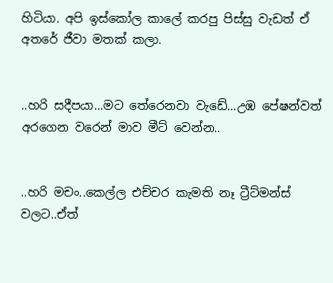හිටියා. අපි ඉස්කෝල කාලේ කරපු පිස්සු වැඩත් ඒ අතරේ ජීවා මතක් කලා.


..හරි සදීපයා...මට තේරෙනවා වැඩේ...උඹ පේෂන්වත් අරගෙන වරෙන් මාව මීට් වෙන්න..


..හරි මචං..කෙල්ල එච්චර කැමති නෑ ට්‍රීට්මන්ස් වලට..ඒත්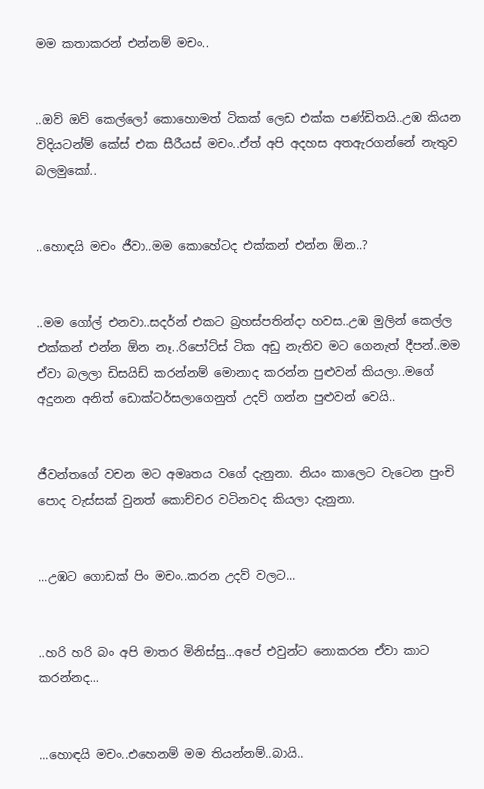මම කතාකරන් එන්නම් මචං..


..ඔව් ඔව් කෙල්ලෝ කොහොමත් ටිකක් ලෙඩ එක්ක පණ්ඩිතයි..උඹ කියන විදියටන්ම් කේස් එක සීරීයස් මචං..ඒත් අපි අදහස අතඇරගන්නේ නැතුව බලමුකෝ..


..හොඳයි මචං ජීවා..මම කොහේටද එක්කන් එන්න ඕන..?


..මම ගෝල් එනවා..සදර්න් එකට බ්‍රහස්පතින්දා හවස..උඹ මුලින් කෙල්ල එක්කන් එන්න ඕන නෑ..රිපෝට්ස් ටික අඩු නැතිව මට ගෙනැත් දීපන්..මම ඒවා බලලා ඩිසයිඩ් කරන්නම් මොනාද කරන්න පුළුවන් කියලා..මගේ අදුනන අනිත් ඩොක්ටර්සලාගෙනුත් උදව් ගන්න පුළුවන් වෙයි..


ජීවන්තගේ වචන මට අමෘතය වගේ දැනුනා. නියං කාලෙට වැටෙන පුංචි පොද වැස්සක් වුනත් කොච්චර වටිනවද කියලා දැනුනා.


...උඹට ගොඩක් පිං මචං..කරන උදව් වලට...


..හරි හරි බං අපි මාතර මිනිස්සු...අපේ එවුන්ට නොකරන ඒවා කාට කරන්නද...


...හොඳයි මචං..එහෙනම් මම තියන්නම්..බායි..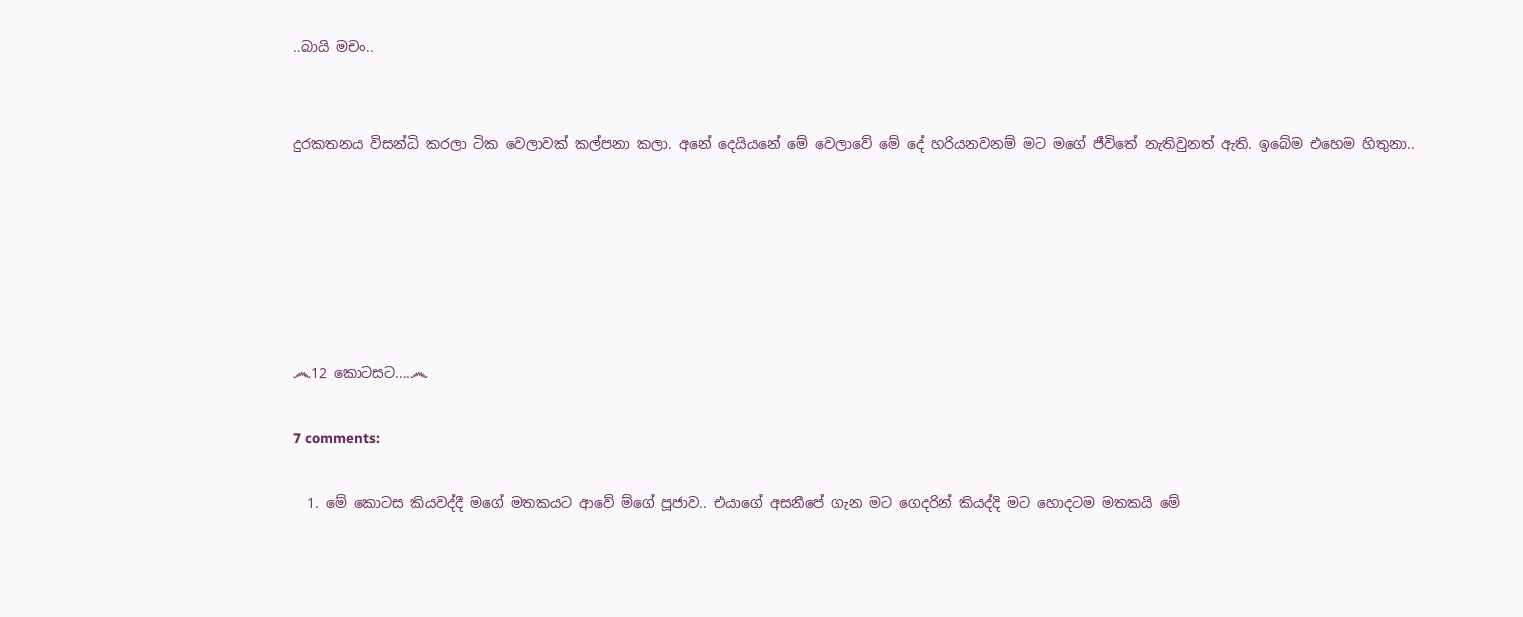..බායි මචං..


දුරකතනය විසන්ධි කරලා ටික වෙලාවක් කල්පනා කලා. අනේ දෙයියනේ මේ වෙලාවේ මේ දේ හරියනවනම් මට මගේ ජීවිතේ නැතිවුනත් ඇති. ඉබේම එහෙම හිතුනා..






෴12 කොටසට....෴

7 comments:

  1. මේ කොටස කියවද්දී මගේ මතකයට ආවේ ම්ගේ පූජාව.. එයාගේ අසනීපේ ගැන මට ගෙදරින් කියද්දි මට හොදටම මතකයි මේ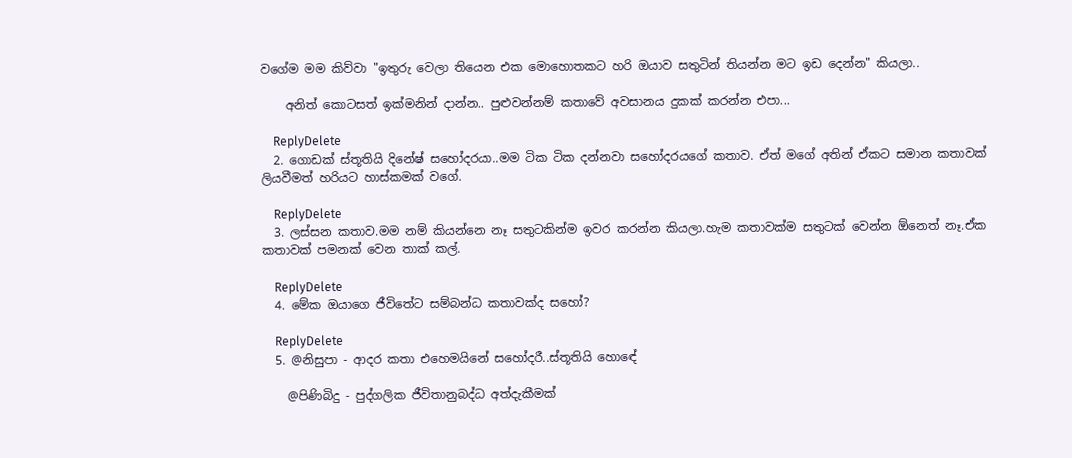වගේම මම කිව්වා "ඉතුරු වෙලා තියෙන එක මොහොතකට හරි ඔයාව සතුටින් තියන්න මට ඉඩ දෙන්න" කියලා..

    අනිත් කොටසත් ඉක්මනින් දාන්න.. පුළුවන්නම් කතාවේ අවසානය දුකක් කරන්න එපා...

    ReplyDelete
  2. ගොඩක් ස්තූතියි දිනේෂ් සහෝදරයා..මම ටික ටික දන්නවා සහෝදරයගේ කතාව. ඒත් මගේ අතින් ඒකට සමාන කතාවක් ලියවීමත් හරියට හාස්කමක් වගේ.

    ReplyDelete
  3. ලස්සන කතාව.මම නම් කියන්නෙ නෑ සතුටකින්ම ඉවර කරන්න කියලා.හැම කතාවක්ම සතුටක් වෙන්න ඕනෙත් නෑ.ඒක කතාවක් පමනක් වෙන තාක් කල්.

    ReplyDelete
  4. මේක ඔයාගෙ ජීවිතේට සම්බන්ධ කතාවක්ද සහෝ?

    ReplyDelete
  5. @නිසුපා - ආදර කතා එහෙමයිනේ සහෝදරී..ස්තූතියි හොඳේ

    @පිණිබිදු - පුද්ගලික ජීවිතානුබද්ධ අත්දැකීමක්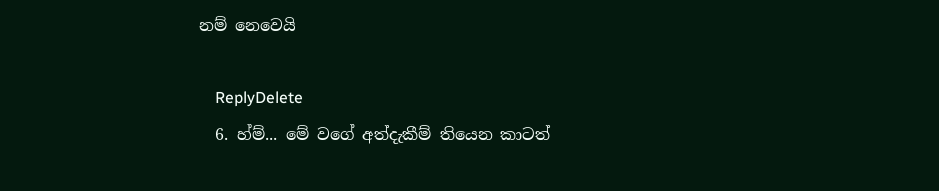නම් නෙවෙයි

    ReplyDelete
  6. හ්ම්... මේ වගේ අත්දැකීම් තියෙන කාටත්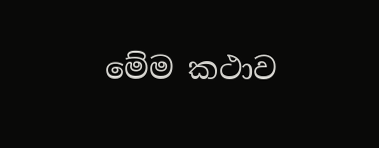මේම කථාව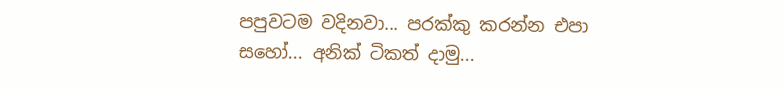පපුවටම වදිනවා... පරක්කු කරන්න එපා සහෝ... අනික් ටිකත් දාමු...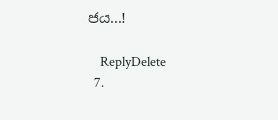ජය...!

    ReplyDelete
  7.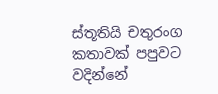ස්තූතියි චතුරංග කතාවක් පපුවට වදින්නේ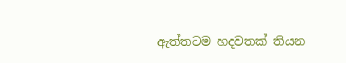ඇත්තටම හදවතක් තියන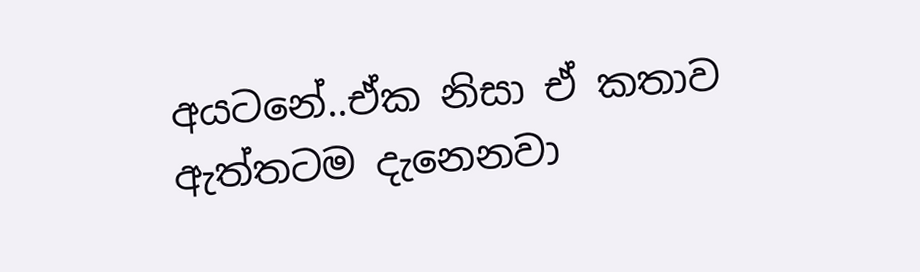අයටනේ..ඒක නිසා ඒ කතාව ඇත්තටම දැනෙනවා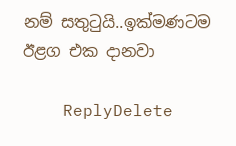නම් සතුටුයි..ඉක්මණටම ඊළග එක දානවා

    ReplyDelete